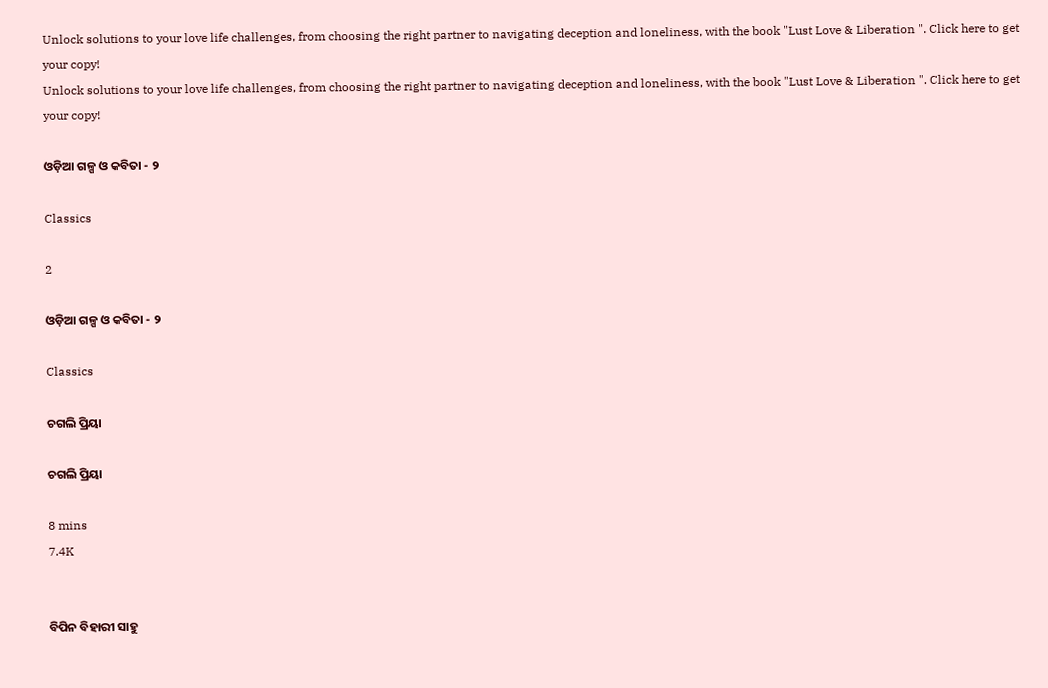Unlock solutions to your love life challenges, from choosing the right partner to navigating deception and loneliness, with the book "Lust Love & Liberation ". Click here to get your copy!
Unlock solutions to your love life challenges, from choosing the right partner to navigating deception and loneliness, with the book "Lust Love & Liberation ". Click here to get your copy!

ଓଡ଼ିଆ ଗଳ୍ପ ଓ କବିତା - ୨

Classics

2

ଓଡ଼ିଆ ଗଳ୍ପ ଓ କବିତା - ୨

Classics

ଚଗଲି ପ୍ରିୟା

ଚଗଲି ପ୍ରିୟା

8 mins
7.4K


ବିପିନ ବିହାରୀ ସାହୁ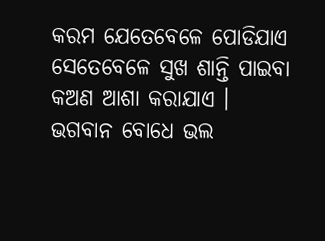କରମ ଯେତେବେଳେ ପୋଡିଯାଏ ସେତେବେଳେ ସୁଖ ଶାନ୍ତି ପାଇବା କଅଣ ଆଶା କରାଯାଏ । ଭଗବାନ ବୋଧେ ଭଲ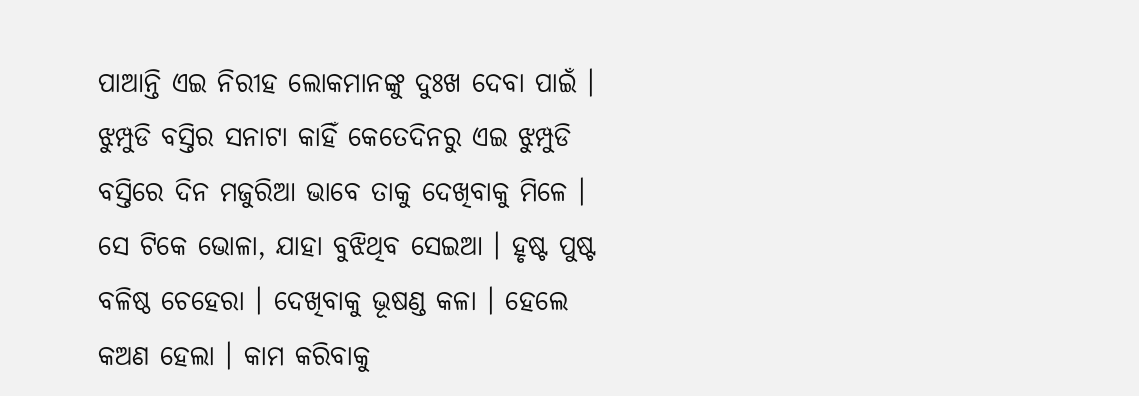ପାଆନ୍ତି ଏଇ ନିରୀହ ଲୋକମାନଙ୍କୁ ଦୁଃଖ ଦେବା ପାଇଁ । ଝୁମ୍ପୁଡି ବସ୍ତିର ସନାଟା କାହିଁ କେତେଦିନରୁ ଏଇ ଝୁମ୍ପୁଡି ବସ୍ତିରେ ଦିନ ମଜୁରିଆ ଭାବେ ତାକୁ ଦେଖିବାକୁ ମିଳେ । ସେ ଟିକେ ଭୋଳା, ଯାହା ବୁଝିଥିବ ସେଇଆ । ହୃଷ୍ଟ ପୁଷ୍ଟ ବଳିଷ୍ଠ ଚେହେରା । ଦେଖିବାକୁ ଭୂଷଣ୍ଡ କଳା । ହେଲେ କଅଣ ହେଲା । କାମ କରିବାକୁ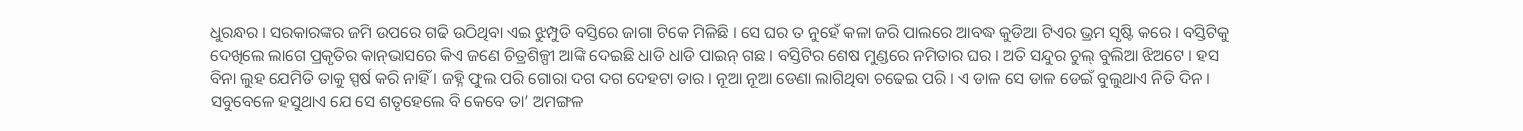ଧୁରନ୍ଧର । ସରକାରଙ୍କର ଜମି ଉପରେ ଗଢି ଉଠିଥିବା ଏଇ ଝୁମ୍ପୁଡି ବସ୍ତିରେ ଜାଗା ଟିକେ ମିଳିଛି । ସେ ଘର ତ ନୁହେଁ କଳା ଜରି ପାଲରେ ଆବଦ୍ଧ କୁଡିଆ ଟିଏର ଭ୍ରମ ସୃଷ୍ଟି କରେ । ବସ୍ତିଟିକୁ ଦେଖିଲେ ଲାଗେ ପ୍ରକୃତିର କାନ୍‌ଭାସରେ କିଏ ଜଣେ ଚିତ୍ରଶିଳ୍ପୀ ଆଙ୍କି ଦେଇଛି ଧାଡି ଧାଡି ପାଇନ୍‌ ଗଛ । ବସ୍ତିଟିର ଶେଷ ମୁଣ୍ଡରେ ନମିତାର ଘର । ଅତି ସନ୍ଦୁର ଚୁଲ୍‌ ବୁଲିଆ ଝିଅଟେ । ହସ ବିନା ଲୁହ ଯେମିତି ତାକୁ ସ୍ପର୍ଷ କରି ନାହିଁ । ଜହ୍ନି ଫୁଲ ପରି ଗୋରା ଦଗ ଦଗ ଦେହଟା ତାର । ନୂଆ ନୂଆ ଡେଣା ଲାଗିଥିବା ଚଢେଇ ପରି । ଏ ଡାଳ ସେ ଡାଳ ଡେଇଁ ବୁଲୁଥାଏ ନିତି ଦିନ । ସବୁବେଳେ ହସୁଥାଏ ଯେ ସେ ଶତୃହେଲେ ବି କେବେ ତା’ ଅମଙ୍ଗଳ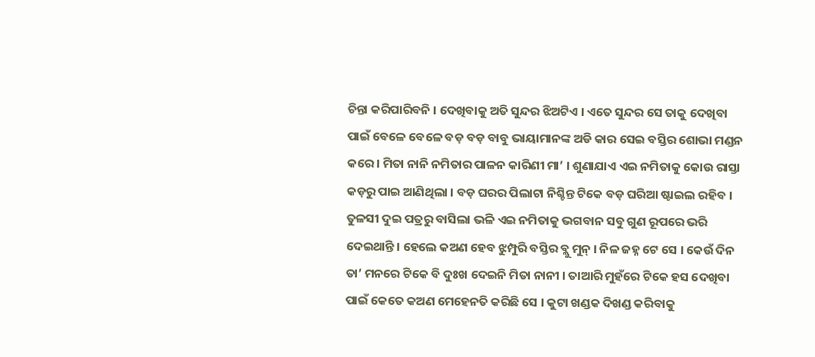ଚିନ୍ତା କରିପାରିବନି । ଦେଖିବାକୁ ଅତି ସୁନ୍ଦର ଝିଅଟିଏ । ଏତେ ସୁନ୍ଦର ସେ ତାକୁ ଦେଖିବା ପାଇଁ ବେଳେ ବେଳେ ବଡ଼ ବଡ଼ ବାବୁ ଭାୟାମାନଙ୍କ ଅଡି କାର ସେଇ ବସ୍ତିର ଶୋଭା ମଣ୍ଡନ କରେ । ମିତା ନାନି ନମିତାର ପାଳନ କାରିଣୀ ମା’ । ଶୁଣାଯାଏ ଏଇ ନମିତାକୁ କୋଉ ରାସ୍ତା କଡ଼ରୁ ପାଇ ଆଣିଥିଲା । ବଡ଼ ଘରର ପିଲାଟା ନିଶ୍ଚିନ୍ତ ଟିକେ ବଡ଼ ଘରିଆ ଷ୍ଟାଇଲ ରହିବ । ତୁଳସୀ ଦୁଇ ପତ୍ରରୁ ବାସିଲା ଭଳି ଏଇ ନମିତାକୁ ଭଗବାନ ସବୁ ଗୁଣ ରୂପରେ ଭରି ଦେଇଥାନ୍ତି । ହେଲେ କଅଣ ହେବ ଝୁମ୍ପୁରି ବସ୍ତିର ବ୍ଲୁ ମୁନ୍‌ । ନିଳ ଜହ୍ନ ଟେ ସେ । କେଉଁ ଦିନ ତା’ ମନରେ ଟିକେ ବି ଦୁଃଖ ଦେଇନି ମିତା ନାନୀ । ତାଆରି ମୁହଁରେ ଟିକେ ହସ ଦେଖିବା ପାଇଁ କେତେ କଅଣ ମେହେନତି କରିଛି ସେ । କୁଟା ଖଣ୍ଡକ ଦିଖଣ୍ଡ କରିବାକୁ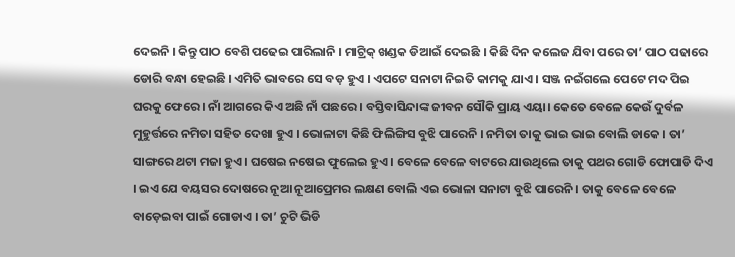ଦେଇନି । କିନ୍ତୁ ପାଠ ବେଶି ପଢେଇ ପାରିଲାନି । ମାଟ୍ରିକ୍‌ ଖଣ୍ଡକ ଡିଆଇଁ ଦେଇଛି । କିଛି ଦିନ କଲେଜ ଯିବା ପରେ ତା’ ପାଠ ପଢାରେ ଡୋରି ବନ୍ଧା ହେଇଛି । ଏମିତି ଭାବରେ ସେ ବଡ଼ ହୁଏ । ଏପଟେ ସନାଟା ନିଇତି କାମକୁ ଯାଏ । ସଞ୍ଜ ନଇଁଗଲେ ପେଟେ ମଦ ପିଇ ଘରକୁ ଫେରେ । ନାଁ ଆଗରେ କିଏ ଅଛି ନାଁ ପଛରେ । ବସ୍ତିବାସିନ୍ଦାଙ୍କ ଜୀବନ ସୌକି ପ୍ରାୟ ଏୟା। କେତେ ବେଳେ କେଉଁ ଦୁର୍ବଳ ମୁହୁର୍ତ୍ତରେ ନମିତା ସହିତ ଦେଖା ହୁଏ । ଭୋଳାଟା କିଛି ଫିଲିଙ୍ଗିସ ବୁଝି ପାରେନି । ନମିତା ତାକୁ ଭାଇ ଭାଇ ବୋଲି ଡାକେ । ତା’ ସାଙ୍ଗରେ ଥଟା ମଜା ହୁଏ । ଘଷେଇ ନଷେଇ ଫୁଲେଇ ହୁଏ । ବେଳେ ବେଳେ ବାଟରେ ଯାଉଥିଲେ ତାକୁ ପଥର ଗୋଡି ଫୋପାଡି ଦିଏ । ଇଏ ଯେ ବୟସର ଦୋଷରେ ନୂଆ ନୂଆପ୍ରେମର ଲକ୍ଷଣ ବୋଲି ଏଇ ଭୋଳା ସନାଟା ବୁଝି ପାରେନି । ତାକୁ ବେଳେ ବେଳେ ବାଡ଼େଇବା ପାଇଁ ଗୋଡାଏ । ତା’ ଚୁଟି ଭିଡି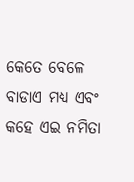କେତେ ବେଳେ ବାଡାଏ ମଧ୍ୟ ଏବଂ କହେ ଏଇ ନମିତା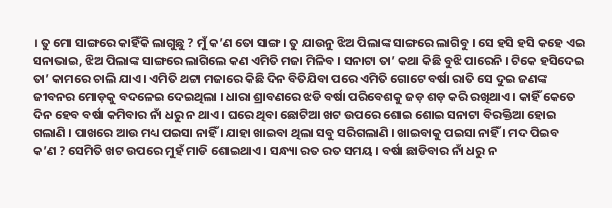। ତୁ ମୋ ସାଙ୍ଗରେ କାହିଁକି ଲାଗୁଛୁ ? ମୁଁ କ’ଣ ତୋ ସାଙ୍ଗ । ତୁ ଯାଉନୁ ଝିଅ ପିଲାଙ୍କ ସାଙ୍ଗରେ ଲାଗିବୁ । ସେ ହସି ହସି କହେ ଏଇ ସନାଭାଇ, ଝିଅ ପିଲାଙ୍କ ସାଙ୍ଗରେ ଲାଗିଲେ କଣ ଏମିତି ମଜା ମିଳିବ । ସନାଟା ତା’ କଥା କିଛି ବୁଝି ପାରେନି । ଟିକେ ହସିଦେଇ ତା’ କାମରେ ଚାଲି ଯାଏ । ଏମିତି ଥଟ୍ଟା ମଜାରେ କିଛି ଦିନ ବିତିଯିବା ପରେ ଏମିତି ଗୋଟେ ବର୍ଷା ରାତି ସେ ଦୁଇ ଜଣଙ୍କ ଜୀବନର ମୋଡ଼କୁ ବଦଳେଇ ଦେଇଥିଲା । ଧାରା ଶ୍ରାବଣରେ ଝଡି ବର୍ଷା ପରିବେଶକୁ ଜଡ଼ ଶଡ଼ କରି ରଖିଥାଏ । କାହିଁ କେତେ ଦିନ ହେବ ବର୍ଷା କମିବାର ନାଁ ଧରୁ ନ ଥାଏ । ଘରେ ଥିବା ଛୋଟିଆ ଖଟ ଉପରେ ଶୋଇ ଶୋଇ ସନାଟା ବିରକ୍ତିଆ ହୋଇ ଗଲାଣି । ପାଖରେ ଆଉ ମଧ୍ୟ ପଇସା ନାହିଁ । ଯାହା ଖାଇବା ଥିଲା ସବୁ ସରିଗଲାଣି । ଖାଇବାକୁ ପଇସା ନାହିଁ । ମଦ ପିଇବ କ’ଣ ? ସେମିତି ଖଟ ଉପରେ ମୁହଁ ମାଡି ଶୋଇଥାଏ । ସନ୍ଧ୍ୟା ରତ ରତ ସମୟ । ବର୍ଷା ଛାଡିବାର ନାଁ ଧରୁ ନ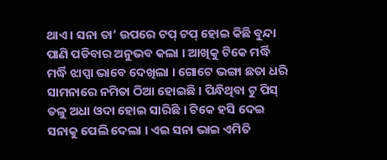ଥାଏ । ସନା ତା’ ଉପରେ ଟପ୍‌ ଟପ୍‌ ହୋଇ କିଛି ବୁନ୍ଦା ପାଣି ପଡିବାର ଅନୁଭବ କଲା । ଆଖିକୁ ଟିକେ ମର୍ଦ୍ଧି ମର୍ଦ୍ଧି ଝାପ୍ସା ଭାବେ ଦେଖିଲା । ଗୋଟେ ଭଙ୍ଗା ଛତା ଧରି ସାମନାରେ ନମିତା ଠିଆ ହୋଇଛି । ପିନ୍ଧିଥିବା ଟୁ ପିସ୍‌ ତଳୁ ଅଧା ଓଦା ହୋଇ ସାରିଛି । ଟିକେ ହସି ଦେଇ ସନାକୁ ପେଲି ଦେଲା । ଏଇ ସନା ଭାଇ ଏମିତି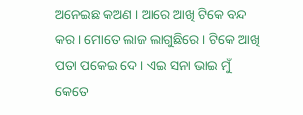ଅନେଇଛ କଅଣ । ଆରେ ଆଖି ଟିକେ ବନ୍ଦ କର । ମୋତେ ଲାଜ ଲାଗୁଛିରେ । ଟିକେ ଆଖି ପତା ପକେଇ ଦେ । ଏଇ ସନା ଭାଇ ମୁଁ କେତେ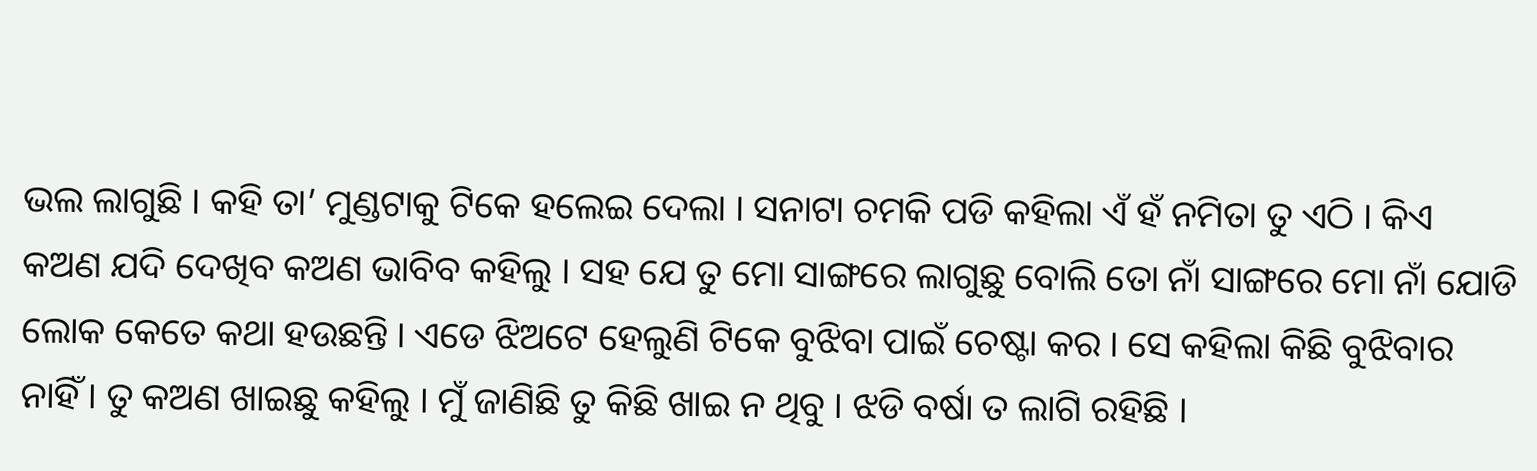ଭଲ ଲାଗୁଛି । କହି ତା’ ମୁଣ୍ଡଟାକୁ ଟିକେ ହଲେଇ ଦେଲା । ସନାଟା ଚମକି ପଡି କହିଲା ଏଁ ହଁ ନମିତା ତୁ ଏଠି । କିଏ କଅଣ ଯଦି ଦେଖିବ କଅଣ ଭାବିବ କହିଲୁ । ସହ ଯେ ତୁ ମୋ ସାଙ୍ଗରେ ଲାଗୁଛୁ ବୋଲି ତୋ ନାଁ ସାଙ୍ଗରେ ମୋ ନାଁ ଯୋଡି ଲୋକ କେତେ କଥା ହଉଛନ୍ତି । ଏଡେ ଝିଅଟେ ହେଲୁଣି ଟିକେ ବୁଝିବା ପାଇଁ ଚେଷ୍ଟା କର । ସେ କହିଲା କିଛି ବୁଝିବାର ନାହିଁ । ତୁ କଅଣ ଖାଇଛୁ କହିଲୁ । ମୁଁ ଜାଣିଛି ତୁ କିଛି ଖାଇ ନ ଥିବୁ । ଝଡି ବର୍ଷା ତ ଲାଗି ରହିଛି ।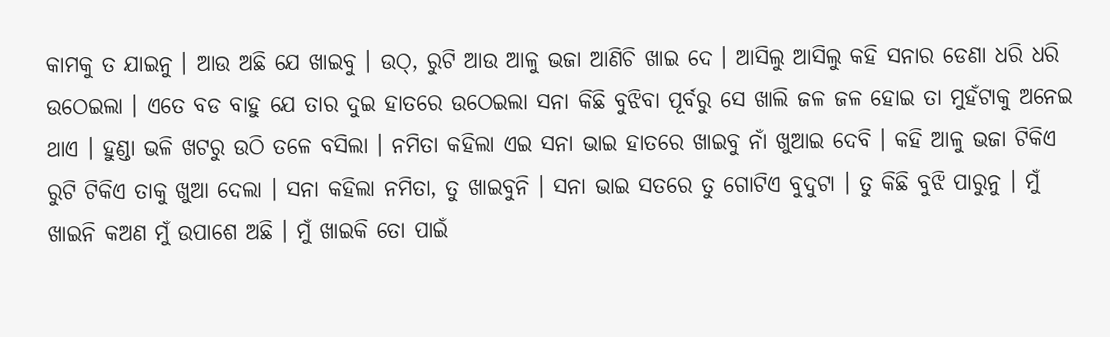କାମକୁ ତ ଯାଇନୁ । ଆଉ ଅଛି ଯେ ଖାଇବୁ । ଉଠ୍‌, ରୁଟି ଆଉ ଆଳୁ ଭଜା ଆଣିଚି ଖାଇ ଦେ । ଆସିଲୁ ଆସିଲୁ କହି ସନାର ଡେଣା ଧରି ଧରି ଉଠେଇଲା । ଏତେ ବଡ ବାହୁ ଯେ ତାର ଦୁଇ ହାତରେ ଉଠେଇଲା ସନା କିଛି ବୁଝିବା ପୂର୍ବରୁ ସେ ଖାଲି ଜଳ ଜଳ ହୋଇ ତା ମୁହଁଟାକୁ ଅନେଇ ଥାଏ । ହୁଣ୍ଡା ଭଳି ଖଟରୁ ଉଠି ତଳେ ବସିଲା । ନମିତା କହିଲା ଏଇ ସନା ଭାଇ ହାତରେ ଖାଇବୁ ନାଁ ଖୁଆଇ ଦେବି । କହି ଆଳୁ ଭଜା ଟିକିଏ ରୁଟି ଟିକିଏ ତାକୁ ଖୁଆ ଦେଲା । ସନା କହିଲା ନମିତା, ତୁ ଖାଇବୁନି । ସନା ଭାଇ ସତରେ ତୁ ଗୋଟିଏ ବୁଦୁଟା । ତୁ କିଛି ବୁଝି ପାରୁନୁ । ମୁଁ ଖାଇନି କଅଣ ମୁଁ ଉପାଶେ ଅଛି । ମୁଁ ଖାଇକି ତୋ ପାଇଁ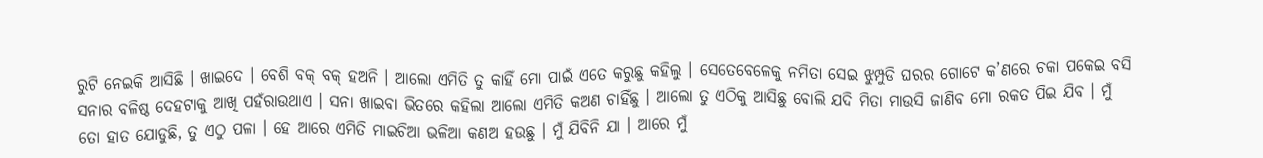ରୁଟି ନେଇକି ଆସିଛି । ଖାଇଦେ । ବେଶି ବକ୍‌ ବକ୍‌ ହଅନି । ଆଲୋ ଏମିତି ତୁ କାହିଁ ମୋ ପାଇଁ ଏତେ କରୁଛୁ କହିଲୁ । ସେତେବେଳେକୁ ନମିତା ସେଇ ଝୁମ୍ପୁଡି ଘରର ଗୋଟେ କ’ଣରେ ଚକା ପକେଇ ବସି ସନାର ବଳିଷ୍ଠ ଦେହଟାକୁ ଆଖି ପହଁରାଉଥାଏ । ସନା ଖାଇବା ଭିତରେ କହିଲା ଆଲୋ ଏମିତି କଅଣ ଚାହିଁଛୁ । ଆଲୋ ତୁ ଏଠିକୁ ଆସିଛୁ ବୋଲି ଯଦି ମିତା ମାଉସି ଜାଣିବ ମୋ ରକତ ପିଇ ଯିବ । ମୁଁ ତୋ ହାତ ଯୋଡୁଛି, ତୁ ଏଠୁ ପଳା । ହେ ଆରେ ଏମିତି ମାଇଚିଆ ଭଳିଆ କଣଅ ହଉଛୁ । ମୁଁ ଯିବିନି ଯା । ଆରେ ମୁଁ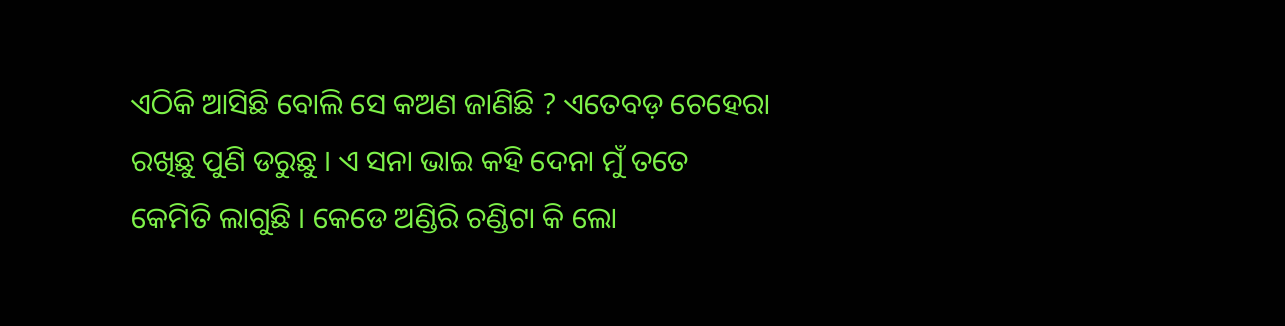ଏଠିକି ଆସିଛି ବୋଲି ସେ କଅଣ ଜାଣିଛି ? ଏତେବଡ଼ ଚେହେରା ରଖିଛୁ ପୁଣି ଡରୁଛୁ । ଏ ସନା ଭାଇ କହି ଦେନା ମୁଁ ତତେ କେମିତି ଲାଗୁଛି । କେଡେ ଅଣ୍ଡିରି ଚଣ୍ଡିଟା କି ଲୋ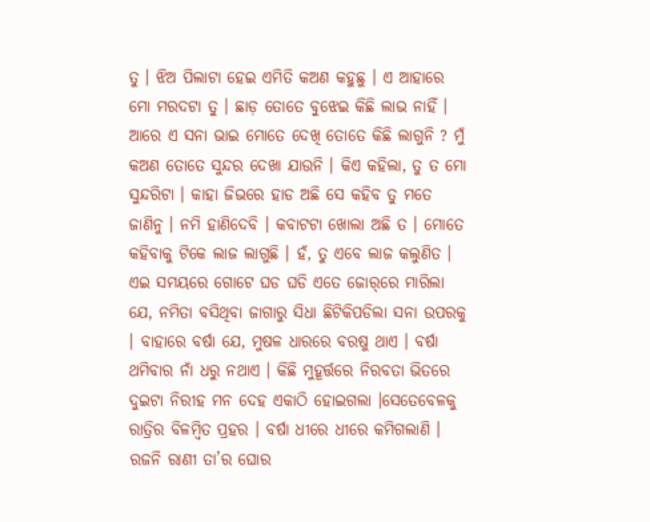ତୁ । ଝିଅ ପିଲାଟା ହେଇ ଏମିତି କଅଣ କହୁଛୁ । ଏ ଆହାରେ ମୋ ମରଦଟା ତୁ । ଛାଡ଼ ତୋତେ ବୁଝେଇ କିଛି ଲାଭ ନାହିଁ । ଆରେ ଏ ସନା ଭାଇ ମୋତେ ଦେଖି ତୋତେ କିଛି ଲାଗୁନି ? ମୁଁ କଅଣ ତୋତେ ସୁନ୍ଦର ଦେଖା ଯାଉନି । କିଏ କହିଲା, ତୁ ତ ମୋ ସୁନ୍ଦରିଟା । କାହା ଜିଭରେ ହାଡ ଅଛି ସେ କହିବ ତୁ ମତେ ଜାଣିନୁ । ନମି ହାଣିଦେବି । କବାଟଟା ଖୋଲା ଅଛି ତ । ମୋତେ କହିବାକୁ ଟିକେ ଲାଜ ଲାଗୁଛି । ହଁ, ତୁ ଏବେ ଲାଜ କଲୁଣିତ । ଏଇ ସମୟରେ ଗୋଟେ ଘଡ ଘଡି ଏତେ ଜୋର୍‌ରେ ମାରିଲା ଯେ, ନମିତା ବସିଥିବା ଜାଗାରୁ ସିଧା ଛିଟିକିପଡିଲା ସନା ଉପରକୁ । ବାହାରେ ବର୍ଷା ଯେ, ମୁଷଳ ଧାରରେ ବରଷୁ ଥାଏ । ବର୍ଷା ଥମିବାର ନାଁ ଧରୁ ନଥାଏ । କିଛି ମୁହୂର୍ତ୍ତରେ ନିରବତା ଭିତରେ ଦୁଇଟା ନିରୀହ ମନ ଦେହ ଏକାଠି ହୋଇଗଲା ।ସେତେବେଳକୁ ରାତ୍ରିର ବିଳମ୍ବିତ ପ୍ରହର । ବର୍ଷା ଧୀରେ ଧୀରେ କମିଗଲାଣି । ରଜନି ରାଣୀ ତା’ର ଘୋର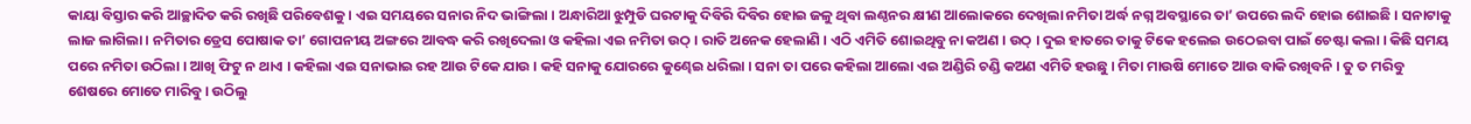କାୟା ବିସ୍ତାର କରି ଆଚ୍ଛାଦିତ କରି ରଖିଛି ପରିବେଶକୁ । ଏଇ ସମୟରେ ସନାର ନିଦ ଭାଙ୍ଗିଲା । ଅନ୍ଧାରିଆ ଝୁମ୍ପୁଡି ଘରଟାକୁ ଦିବିରି ଦିବିର ହୋଇ ଜଳୁ ଥିବା ଲଣ୍ଠନର କ୍ଷୀଣ ଆଲୋକରେ ଦେଖିଲା ନମିତା ଅର୍ଦ୍ଧ ନଗ୍ନ ଅବସ୍ଥାରେ ତା’ ଉପରେ ଲଦି ହୋଇ ଶୋଇଛି । ସନାଟାକୁ ଲାଜ ଲାଗିଲା । ନମିତାର ଡ୍ରେସ ପୋଷାକ ତା’ ଗୋପନୀୟ ଅଙ୍ଗରେ ଆବଦ୍ଧ କରି ରଖିଦେଲା ଓ କହିଲା ଏଇ ନମିତା ଉଠ୍‌ । ରାତି ଅନେକ ହେଲାଣି । ଏଠି ଏମିତି ଶୋଇଥିବୁ ନା କଅଣ । ଉଠ୍‌ । ଦୁଇ ହାତରେ ତାକୁ ଟିକେ ହଲେଇ ଉଠେଇବା ପାଇଁ ଚେଷ୍ଟା କଲା । କିଛି ସମୟ ପରେ ନମିତା ଉଠିଲା । ଆଖି ଫିଟୁ ନ ଥାଏ । କହିଲା ଏଇ ସନାଭାଇ ରହ ଆଉ ଟିକେ ଯାଉ । କହି ସନାକୁ ଯୋରରେ କୁଣ୍ଢେଇ ଧରିଲା । ସନା ତା ପରେ କହିଲା ଆଲୋ ଏଇ ଅଣ୍ଡିରି ଚଣ୍ଡି କଅଣ ଏମିତି ହଉଛୁ । ମିତା ମାଉଷି ମୋତେ ଆଉ ବାକି ରଖିବନି । ତୁ ତ ମରିବୁ ଶେଷରେ ମୋତେ ମାରିବୁ । ଉଠିଲୁ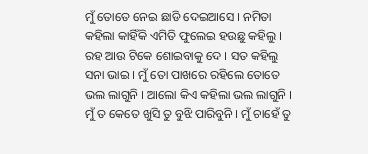ମୁଁ ତୋତେ ନେଇ ଛାଡି ଦେଇଆସେ । ନମିତା କହିଲା କାହିଁକି ଏମିତି ଫୁଲେଇ ହଉଛୁ କହିଲୁ । ରହ ଆଉ ଟିକେ ଶୋଇବାକୁ ଦେ । ସତ କହିଲୁ ସନା ଭାଇ । ମୁଁ ତୋ ପାଖରେ ରହିଲେ ତୋତେ ଭଲ ଲାଗୁନି । ଆଲୋ କିଏ କହିଲା ଭଲ ଲାଗୁନି । ମୁଁ ତ କେତେ ଖୁସି ତୁ ବୁଝି ପାରିବୁନି । ମୁଁ ଚାହେଁ ତୁ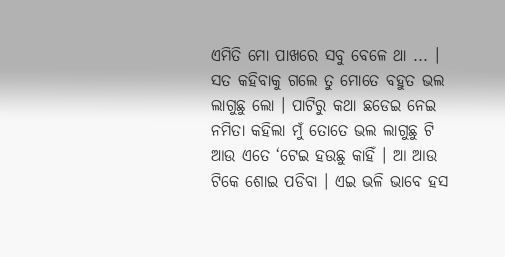ଏମିତି ମୋ ପାଖରେ ସବୁ ବେଳେ ଥା ... । ସତ କହିବାକୁ ଗଲେ ତୁ ମୋତେ ବହୁତ ଭଲ ଲାଗୁଛୁ ଲୋ । ପାଟିରୁ କଥା ଛଡେଇ ନେଇ ନମିତା କହିଲା ମୁଁ ତୋତେ ଭଲ ଲାଗୁଛୁ ଟି ଆଉ ଏତେ ‘ଟେଇ ହଉଛୁ କାହିଁ । ଆ ଆଉ ଟିକେ ଶୋଇ ପଡିବା । ଏଇ ଭଳି ଭାବେ ହସ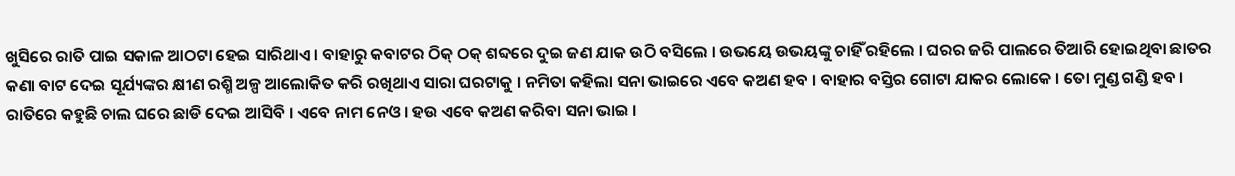ଖୁସିରେ ରାତି ପାଇ ସକାଳ ଆଠଟା ହେଇ ସାରିଥାଏ । ବାହାରୁ କବାଟର ଠିକ୍‌ ଠକ୍‌ ଶବ୍ଦରେ ଦୁଇ ଜଣ ଯାକ ଉଠି ବସିଲେ । ଉଭୟେ ଉଭୟଙ୍କୁ ଚାହିଁ ରହିଲେ । ଘରର ଜରି ପାଲରେ ତିଆରି ହୋଇଥିବା ଛାତର କଣା ବାଟ ଦେଇ ସୂର୍ଯ୍ୟଙ୍କର କ୍ଷୀଣ ରଶ୍ମି ଅଳ୍ପ ଆଲୋକିତ କରି ରଖିଥାଏ ସାରା ଘରଟାକୁ । ନମିତା କହିଲା ସନା ଭାଇରେ ଏବେ କଅଣ ହବ । ବାହାର ବସ୍ତିର ଗୋଟା ଯାକର ଲୋକେ । ତୋ ମୁଣ୍ଡ ଗଣ୍ଡି ହବ । ରାତିରେ କହୁଛି ଚାଲ ଘରେ ଛାଡି ଦେଇ ଆସିବି । ଏବେ ନାମ ନେଓ । ହଉ ଏବେ କଅଣ କରିବା ସନା ଭାଇ ।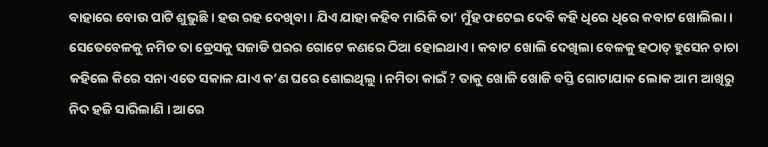ବାହାରେ ବୋଉ ପାଟି ଶୁଭୁଛି । ହଉ ରହ ଦେଖିବା । ଯିଏ ଯାହା କହିବ ମାରିକି ତା’ ମୁଁହ ଫଟେଇ ଦେବି କହି ଧିରେ ଧିରେ କବାଟ ଖୋଲିଲା । ସେତେବେଳକୁ ନମିତ ତା ଡ୍ରେସକୁ ସଜାଡି ଘରର ଗୋଟେ କଣରେ ଠିଆ ହୋଇଥାଏ । କବାଟ ଖୋଲି ଦେଖିଲା ବେଳକୁ ହଠାତ୍‌ ହୁସେନ ଚାଚା କହିଲେ କିରେ ସନା ଏତେ ସକାଳ ଯାଏ କ’ଣ ଘରେ ଶୋଇଥିଲୁ । ନମିତା କାଇଁ ? ତାକୁ ଖୋଜି ଖୋଜି ବସ୍ତି ଗୋଟାଯାକ ଲୋକ ଆମ ଆଖିରୁ ନିଦ ହଜି ସାରିଲାଣି । ଆରେ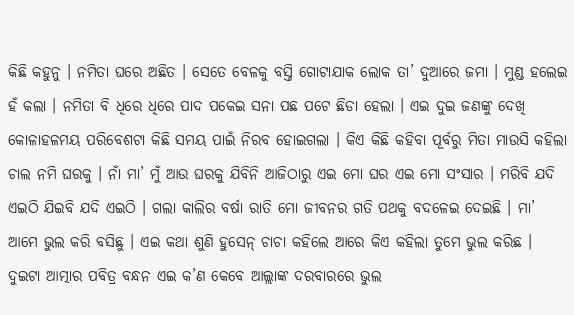କିଛି କହୁନୁ । ନମିତା ଘରେ ଅଛିତ । ସେତେ ବେଳକୁ ବସ୍ତି ଗୋଟାଯାକ ଲୋକ ତା’ ଦୁଆରେ ଜମା । ମୁଣ୍ଡ ହଲେଇ ହଁ କଲା । ନମିତା ବି ଧିରେ ଧିରେ ପାଦ ପକେଇ ସନା ପଛ ପଟେ ଛିଡା ହେଲା । ଏଇ ଦୁଇ ଜଣଙ୍କୁ ଦେଖି କୋଳାହଳମୟ ପରିବେଶଟା କିଛି ସମୟ ପାଇଁ ନିରବ ହୋଇଗଲା । କିଏ କିଛି କହିବା ପୂର୍ବରୁ ମିତା ମାଉସି କହିଲା ଚାଲ ନମି ଘରକୁ । ନାଁ ମା’ ମୁଁ ଆଉ ଘରକୁ ଯିବିନି ଆଜିଠାରୁ ଏଇ ମୋ ଘର ଏଇ ମୋ ସଂସାର । ମରିବି ଯଦି ଏଇଠି ଯିଇବି ଯଦି ଏଇଠି । ଗଲା କାଲିର ବର୍ଷା ରାତି ମୋ ଜୀବନର ଗତି ପଥକୁ ବଦଳେଇ ଦେଇଛି । ମା’ ଆମେ ଭୁଲ କରି ବସିଛୁ । ଏଇ କଥା ଶୁଣି ହୁସେନ୍‌ ଚାଚା କହିଲେ ଆରେ କିଏ କହିଲା ତୁମେ ଭୁଲ କରିଛ । ଦୁଇଟା ଆତ୍ମାର ପବିତ୍ର ବନ୍ଧନ ଏଇ କ’ଣ କେବେ ଆଲ୍ଲାଙ୍କ ଦରବାରରେ ଭୁଲ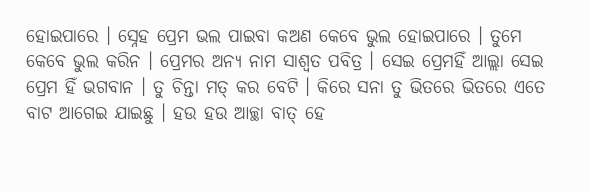ହୋଇପାରେ । ସ୍ନେହ ପ୍ରେମ ଭଲ ପାଇବା କଅଣ କେବେ ଭୁଲ ହୋଇପାରେ । ତୁମେ କେବେ ଭୁଲ କରିନ । ପ୍ରେମର ଅନ୍ୟ ନାମ ସାଶ୍ୱତ ପବିତ୍ର । ସେଇ ପ୍ରେମହିଁ ଆଲ୍ଲା ସେଇ ପ୍ରେମ ହିଁ ଭଗବାନ । ତୁ ଚିନ୍ତା ମତ୍‌ କର ବେଟି । କିରେ ସନା ତୁ ଭିତରେ ଭିତରେ ଏତେ ବାଟ ଆଗେଇ ଯାଇଛୁ । ହଉ ହଉ ଆଚ୍ଛା ବାତ୍‌ ହେ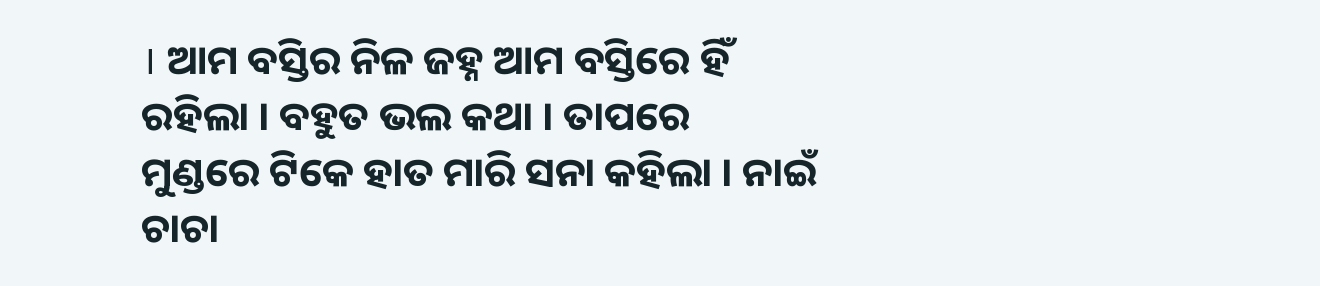। ଆମ ବସ୍ତିର ନିଳ ଜହ୍ନ ଆମ ବସ୍ତିରେ ହିଁ ରହିଲା । ବହୁତ ଭଲ କଥା । ତାପରେ ମୁଣ୍ଡରେ ଟିକେ ହାତ ମାରି ସନା କହିଲା । ନାଇଁ ଚାଚା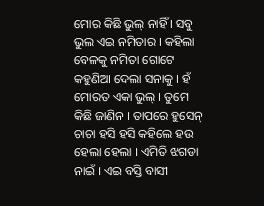ମୋର କିଛି ଭୁଲ୍‌ ନାହିଁ । ସବୁ ଭୁଲ ଏଇ ନମିତାର । କହିଲା ବେଳକୁ ନମିତା ଗୋଟେ କହୁଣିଆ ଦେଲା ସନାକୁ । ହଁ ମୋରତ ଏକା ଭୁଲ୍‌ । ତୁମେ କିଛି ଜାଣିନ । ତାପରେ ହୁସେନ୍‌ ଚାଚା ହସି ହସି କହିଲେ ହଉ ହେଲା ହେଲା । ଏମିତି ଝଗଡା ନାଇଁ । ଏଇ ବସ୍ତି ବାସୀ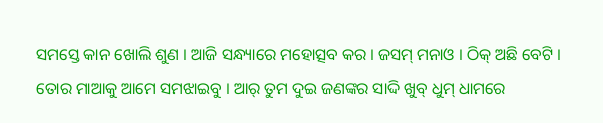ସମସ୍ତେ କାନ ଖୋଲି ଶୁଣ । ଆଜି ସନ୍ଧ୍ୟାରେ ମହୋତ୍ସବ କର । ଜସମ୍‌ ମନାଓ । ଠିକ୍‌ ଅଛି ବେଟି । ତୋର ମାଆକୁ ଆମେ ସମଝାଇବୁ । ଆର୍‌ ତୁମ ଦୁଇ ଜଣଙ୍କର ସାଦ୍ଦି ଖୁବ୍‌ ଧୁମ୍‌ ଧାମରେ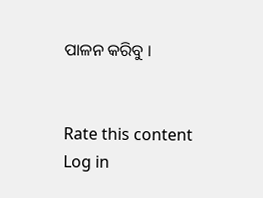ପାଳନ କରିବୁ ।


Rate this content
Log in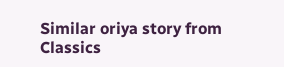Similar oriya story from Classics